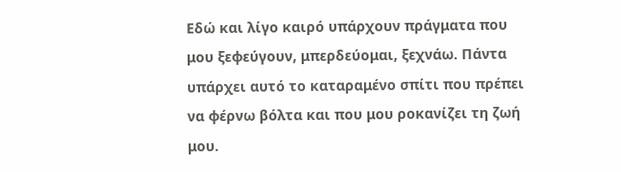Εδώ και λίγο καιρό υπάρχουν πράγματα που μου ξεφεύγουν, μπερδεύομαι, ξεχνάω. Πάντα υπάρχει αυτό το καταραμένο σπίτι που πρέπει να φέρνω βόλτα και που μου ροκανίζει τη ζωή μου.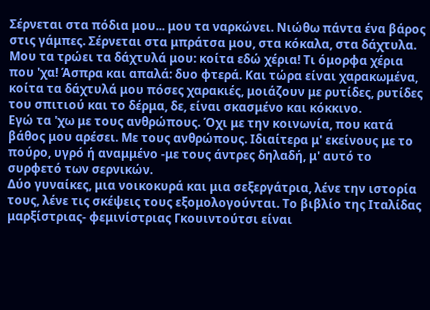Σέρνεται στα πόδια μου... μου τα ναρκώνει. Νιώθω πάντα ένα βάρος στις γάμπες. Σέρνεται στα μπράτσα μου, στα κόκαλα, στα δάχτυλα. Μου τα τρώει τα δάχτυλά μου: κοίτα εδώ χέρια! Τι όμορφα χέρια που 'χα! Άσπρα και απαλά: δυο φτερά. Και τώρα είναι χαρακωμένα, κοίτα τα δάχτυλά μου πόσες χαρακιές, μοιάζουν με ρυτίδες, ρυτίδες του σπιτιού και το δέρμα, δε, είναι σκασμένο και κόκκινο.
Εγώ τα 'χω με τους ανθρώπους. Όχι με την κοινωνία, που κατά βάθος μου αρέσει. Με τους ανθρώπους. Ιδιαίτερα μ' εκείνους με το πούρο, υγρό ή αναμμένο -με τους άντρες δηλαδή, μ' αυτό το συρφετό των σερνικών.
Δύο γυναίκες, μια νοικοκυρά και μια σεξεργάτρια, λένε την ιστορία τους, λένε τις σκέψεις τους εξομολογούνται. Το βιβλίο της Ιταλίδας μαρξίστριας- φεμινίστριας Γκουιντούτσι είναι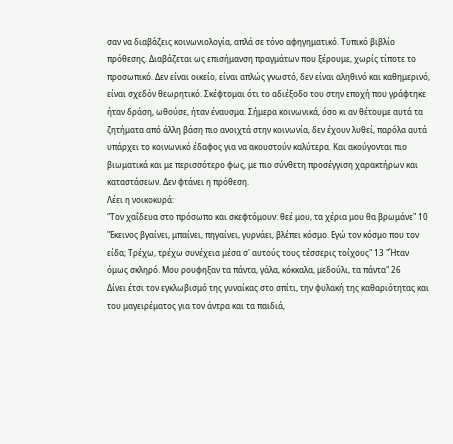σαν να διαβάζεις κοινωνιολογία, απλά σε τόνο αφηγηματικό. Τυπικό βιβλίο πρόθεσης. Διαβάζεται ως επισήμανση πραγμάτων που ξέρουμε, χωρίς τίποτε το προσωπικό. Δεν είναι οικείο, είναι απλώς γνωστό, δεν είναι αληθινό και καθημερινό, είναι σχεδόν θεωρητικό. Σκέφτομαι ότι το αδιέξοδο του στην εποχή που γράφτηκε ήταν δράση, ωθούσε, ήταν έναυσμα. Σήμερα κοινωνικά, όσο κι αν θέτουμε αυτά τα ζητήματα από άλλη βάση πιο ανοιχτά στην κοινωνία, δεν έχουν λυθεί, παρόλα αυτά υπάρχει το κοινωνικό έδαφος για να ακουστούν καλύτερα. Και ακούγονται πιο βιωματικά και με περισσότερο φως, με πιο σύνθετη προσέγγιση χαρακτήρων και καταστάσεων. Δεν φτάνει η πρόθεση.
Λέει η νοικοκυρά:
"Τον χαΐδευα στο πρόσωπο και σκεφτόμουν: θεέ μου, τα χέρια μου θα βρωμάνε" 10 "Εκεινος βγαίνει, μπαίνει, πηγαίνει, γυρνάει, βλέπει κόσμο. Εγώ τον κόσμο που τον είδα; Τρέχω, τρέχω συνέχεια μέσα σ' αυτούς τους τέσσερις τοίχους" 13 "Ήταν όμως σκληρό. Μου ρουφηξαν τα πάντα, γάλα, κόκκαλα, μεδούλι, τα πάντα" 26
Δίνει έτσι τον εγκλωβισμό της γυναίκας στο σπίτι, την φυλακή της καθαριότητας και του μαγειρέματος για τον άντρα και τα παιδιά,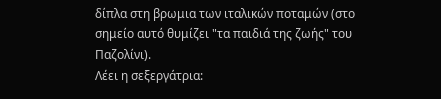δίπλα στη βρωμια των ιταλικών ποταμών (στο σημείο αυτό θυμίζει "τα παιδιά της ζωής" του Παζολίνι).
Λέει η σεξεργάτρια: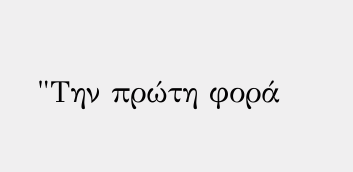"Την πρώτη φορά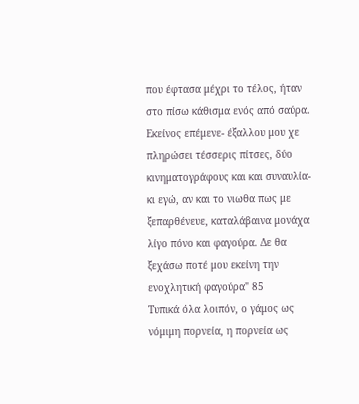που έφτασα μέχρι το τέλος, ήταν στο πίσω κάθισμα ενός από σαύρα. Εκείνος επέμενε- έξαλλου μου χε πληρώσει τέσσερις πίτσες, δύο κινηματογράφους και και συναυλία- κι εγώ, αν και το νιωθα πως με ξεπαρθένευε, καταλάβαινα μονάχα λίγο πόνο και φαγούρα. Δε θα ξεχάσω ποτέ μου εκείνη την ενοχλητική φαγούρα" 85
Τυπικά όλα λοιπόν, ο γάμος ως νόμιμη πορνεία, η πορνεία ως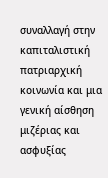συναλλαγή στην καπιταλιστική πατριαρχική κοινωνία και μια γενική αίσθηση μιζέριας και ασφυξίας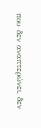που δεν αναπτερώνει, δεν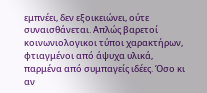εμπνέει, δεν εξοικειώνει, ούτε συναισθάνεται. Απλώς βαρετοί κοινωνιολογικοι τύποι χαρακτήρων, φτιαγμένοι από άψυχα υλικά, παρμένα από συμπαγείς ιδέες. Όσο κι αν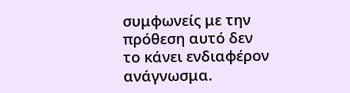συμφωνείς με την πρόθεση αυτό δεν το κάνει ενδιαφέρον ανάγνωσμα.